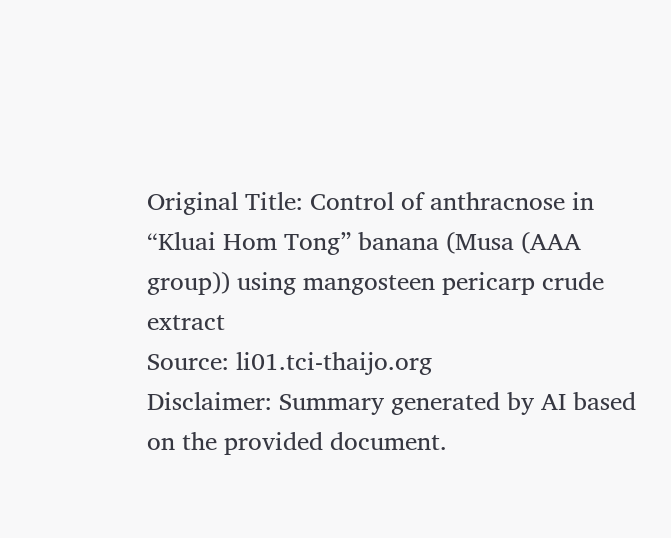Original Title: Control of anthracnose in “Kluai Hom Tong” banana (Musa (AAA group)) using mangosteen pericarp crude extract
Source: li01.tci-thaijo.org
Disclaimer: Summary generated by AI based on the provided document.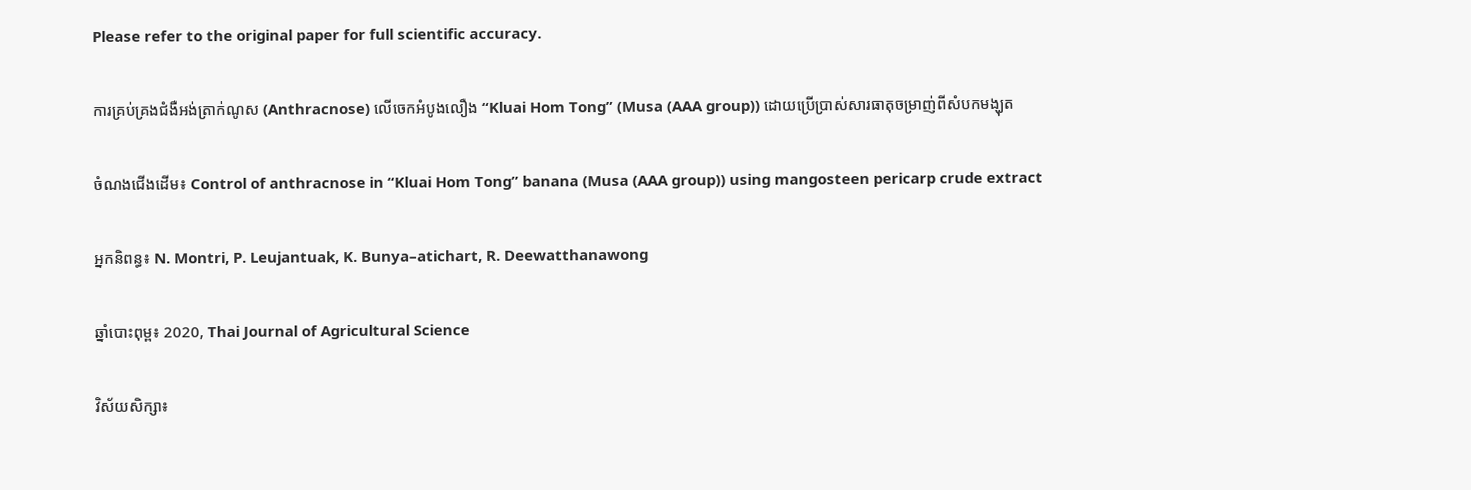Please refer to the original paper for full scientific accuracy.

ការគ្រប់គ្រងជំងឺអង់ត្រាក់ណូស (Anthracnose) លើចេកអំបូងលឿង “Kluai Hom Tong” (Musa (AAA group)) ដោយប្រើប្រាស់សារធាតុចម្រាញ់ពីសំបកមង្ឃុត

ចំណងជើងដើម៖ Control of anthracnose in “Kluai Hom Tong” banana (Musa (AAA group)) using mangosteen pericarp crude extract

អ្នកនិពន្ធ៖ N. Montri, P. Leujantuak, K. Bunya–atichart, R. Deewatthanawong

ឆ្នាំបោះពុម្ព៖ 2020, Thai Journal of Agricultural Science

វិស័យសិក្សា៖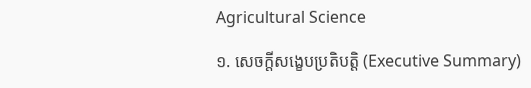Agricultural Science

១. សេចក្តីសង្ខេបប្រតិបត្តិ (Executive Summary)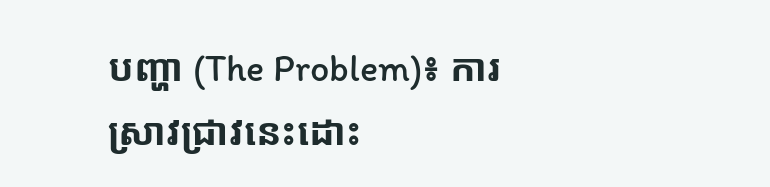បញ្ហា (The Problem)៖ ការស្រាវជ្រាវនេះដោះ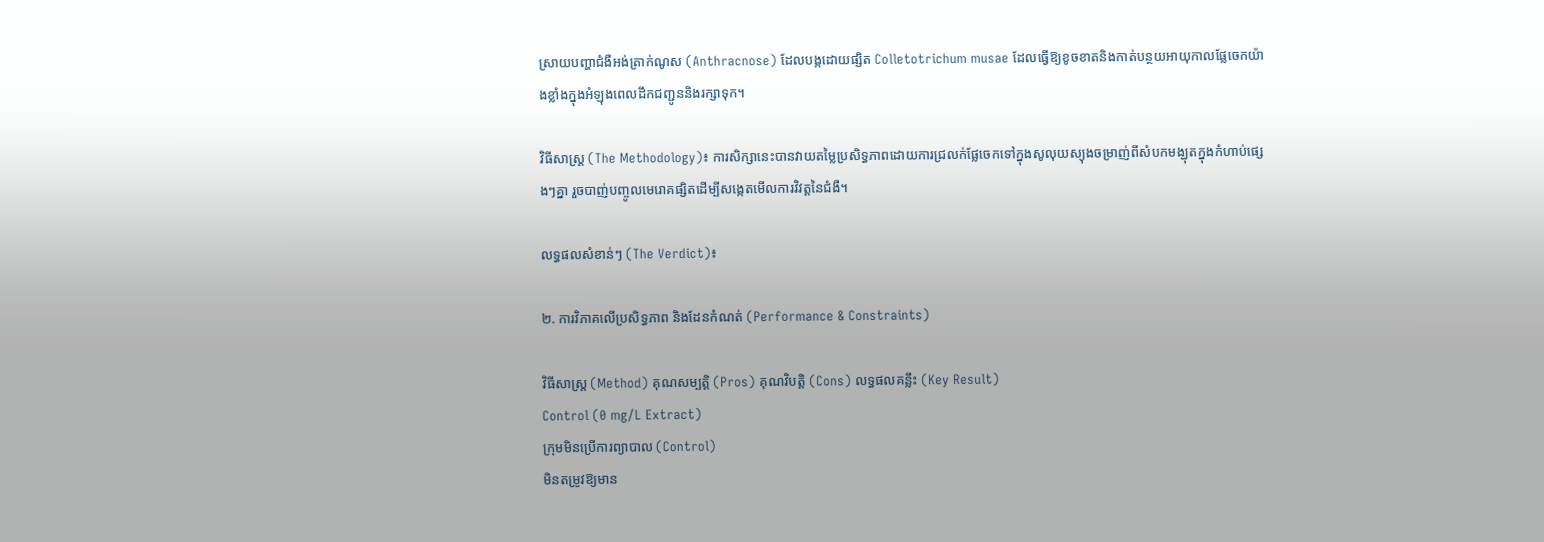ស្រាយបញ្ហាជំងឺអង់ត្រាក់ណូស (Anthracnose) ដែលបង្កដោយផ្សិត Colletotrichum musae ដែលធ្វើឱ្យខូចខាតនិងកាត់បន្ថយអាយុកាលផ្លែចេកយ៉ាងខ្លាំងក្នុងអំឡុងពេលដឹកជញ្ជូននិងរក្សាទុក។

វិធីសាស្ត្រ (The Methodology)៖ ការសិក្សានេះបានវាយតម្លៃប្រសិទ្ធភាពដោយការជ្រលក់ផ្លែចេកទៅក្នុងសូលុយស្យុងចម្រាញ់ពីសំបកមង្ឃុតក្នុងកំហាប់ផ្សេងៗគ្នា រួចបាញ់បញ្ចូលមេរោគផ្សិតដើម្បីសង្កេតមើលការវិវត្តនៃជំងឺ។

លទ្ធផលសំខាន់ៗ (The Verdict)៖

២. ការវិភាគលើប្រសិទ្ធភាព និងដែនកំណត់ (Performance & Constraints)

វិធីសាស្ត្រ (Method) គុណសម្បត្តិ (Pros) គុណវិបត្តិ (Cons) លទ្ធផលគន្លឹះ (Key Result)
Control (0 mg/L Extract)
ក្រុមមិនប្រើការព្យាបាល (Control)
មិនតម្រូវឱ្យមាន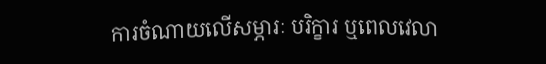ការចំណាយលើសម្ភារៈ បរិក្ខារ ឬពេលវេលា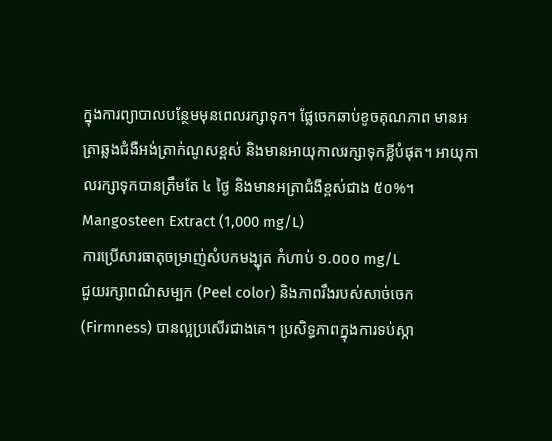ក្នុងការព្យាបាលបន្ថែមមុនពេលរក្សាទុក។ ផ្លែចេកឆាប់ខូចគុណភាព មានអត្រាឆ្លងជំងឺអង់ត្រាក់ណូសខ្ពស់ និងមានអាយុកាលរក្សាទុកខ្លីបំផុត។ អាយុកាលរក្សាទុកបានត្រឹមតែ ៤ ថ្ងៃ និងមានអត្រាជំងឺខ្ពស់ជាង ៥០%។
Mangosteen Extract (1,000 mg/L)
ការប្រើសារធាតុចម្រាញ់សំបកមង្ឃុត កំហាប់ ១.០០០ mg/L
ជួយរក្សាពណ៌សម្បក (Peel color) និងភាពរឹងរបស់សាច់ចេក (Firmness) បានល្អប្រសើរជាងគេ។ ប្រសិទ្ធភាពក្នុងការទប់ស្កា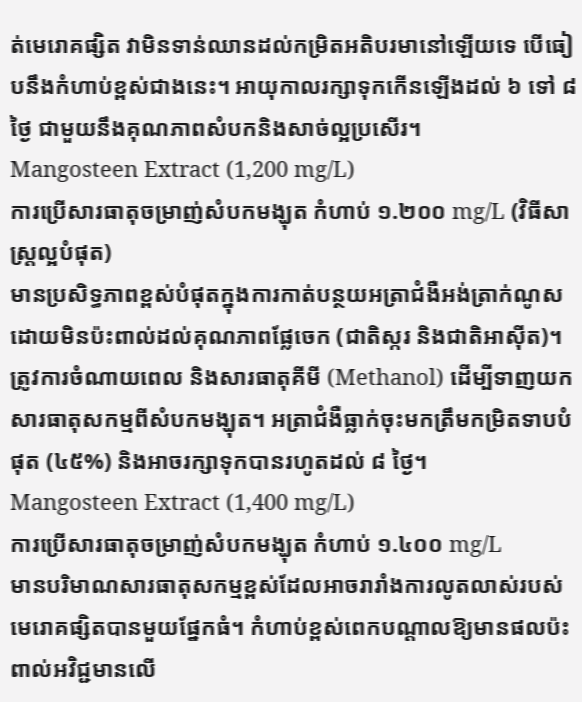ត់មេរោគផ្សិត វាមិនទាន់ឈានដល់កម្រិតអតិបរមានៅឡើយទេ បើធៀបនឹងកំហាប់ខ្ពស់ជាងនេះ។ អាយុកាលរក្សាទុកកើនឡើងដល់ ៦ ទៅ ៨ ថ្ងៃ ជាមួយនឹងគុណភាពសំបកនិងសាច់ល្អប្រសើរ។
Mangosteen Extract (1,200 mg/L)
ការប្រើសារធាតុចម្រាញ់សំបកមង្ឃុត កំហាប់ ១.២០០ mg/L (វិធីសាស្ត្រល្អបំផុត)
មានប្រសិទ្ធភាពខ្ពស់បំផុតក្នុងការកាត់បន្ថយអត្រាជំងឺអង់ត្រាក់ណូសដោយមិនប៉ះពាល់ដល់គុណភាពផ្លែចេក (ជាតិស្ករ និងជាតិអាស៊ីត)។ ត្រូវការចំណាយពេល និងសារធាតុគីមី (Methanol) ដើម្បីទាញយកសារធាតុសកម្មពីសំបកមង្ឃុត។ អត្រាជំងឺធ្លាក់ចុះមកត្រឹមកម្រិតទាបបំផុត (៤៥%) និងអាចរក្សាទុកបានរហូតដល់ ៨ ថ្ងៃ។
Mangosteen Extract (1,400 mg/L)
ការប្រើសារធាតុចម្រាញ់សំបកមង្ឃុត កំហាប់ ១.៤០០ mg/L
មានបរិមាណសារធាតុសកម្មខ្ពស់ដែលអាចរារាំងការលូតលាស់របស់មេរោគផ្សិតបានមួយផ្នែកធំ។ កំហាប់ខ្ពស់ពេកបណ្តាលឱ្យមានផលប៉ះពាល់អវិជ្ជមានលើ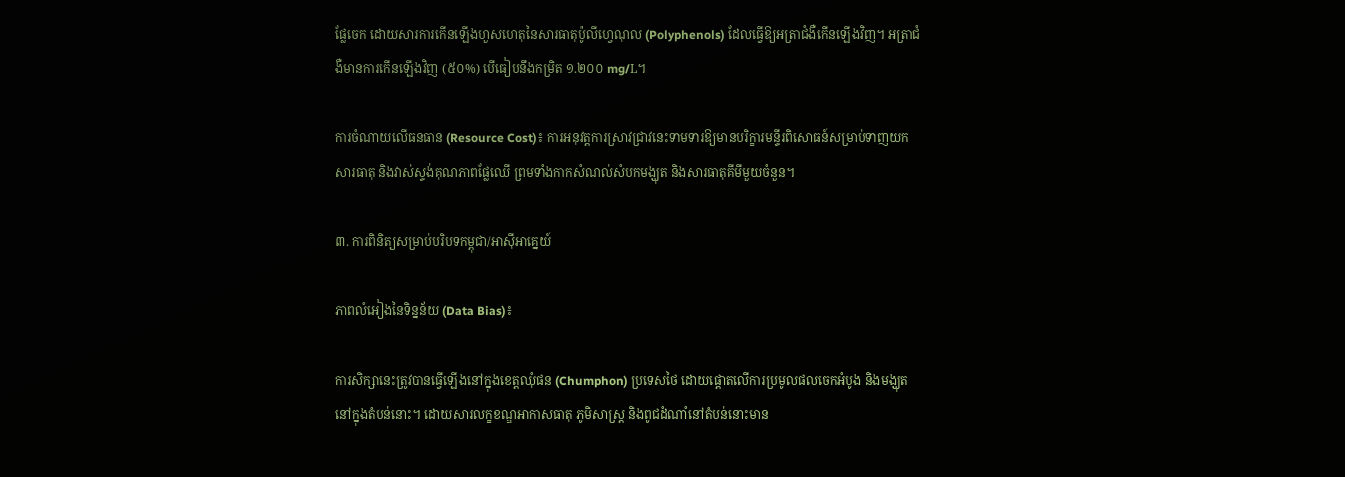ផ្លែចេក ដោយសារការកើនឡើងហួសហេតុនៃសារធាតុប៉ូលីហ្វេណុល (Polyphenols) ដែលធ្វើឱ្យអត្រាជំងឺកើនឡើងវិញ។ អត្រាជំងឺមានការកើនឡើងវិញ (៥០%) បើធៀបនឹងកម្រិត ១.២០០ mg/L។

ការចំណាយលើធនធាន (Resource Cost)៖ ការអនុវត្តការស្រាវជ្រាវនេះទាមទារឱ្យមានបរិក្ខារមន្ទីរពិសោធន៍សម្រាប់ទាញយកសារធាតុ និងវាស់ស្ទង់គុណភាពផ្លែឈើ ព្រមទាំងកាកសំណល់សំបកមង្ឃុត និងសារធាតុគីមីមួយចំនួន។

៣. ការពិនិត្យសម្រាប់បរិបទកម្ពុជា/អាស៊ីអាគ្នេយ៍

ភាពលំអៀងនៃទិន្នន័យ (Data Bias)៖

ការសិក្សានេះត្រូវបានធ្វើឡើងនៅក្នុងខេត្តឈុំផន (Chumphon) ប្រទេសថៃ ដោយផ្តោតលើការប្រមូលផលចេកអំបូង និងមង្ឃុតនៅក្នុងតំបន់នោះ។ ដោយសារលក្ខខណ្ឌអាកាសធាតុ ភូមិសាស្ត្រ និងពូជដំណាំនៅតំបន់នោះមាន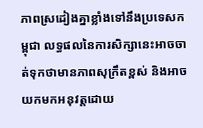ភាពស្រដៀងគ្នាខ្លាំងទៅនឹងប្រទេសកម្ពុជា លទ្ធផលនៃការសិក្សានេះអាចចាត់ទុកថាមានភាពសុក្រឹតខ្ពស់ និងអាចយកមកអនុវត្តដោយ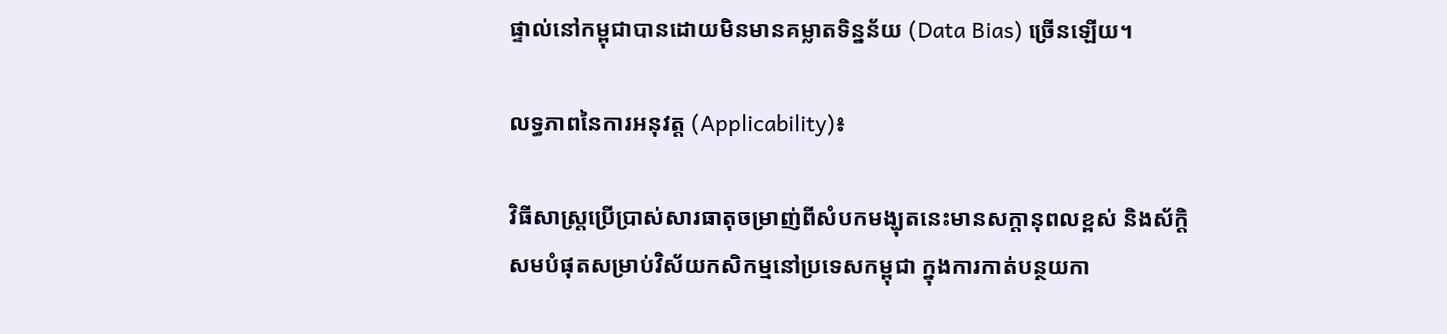ផ្ទាល់នៅកម្ពុជាបានដោយមិនមានគម្លាតទិន្នន័យ (Data Bias) ច្រើនឡើយ។

លទ្ធភាពនៃការអនុវត្ត (Applicability)៖

វិធីសាស្ត្រប្រើប្រាស់សារធាតុចម្រាញ់ពីសំបកមង្ឃុតនេះមានសក្តានុពលខ្ពស់ និងស័ក្តិសមបំផុតសម្រាប់វិស័យកសិកម្មនៅប្រទេសកម្ពុជា ក្នុងការកាត់បន្ថយកា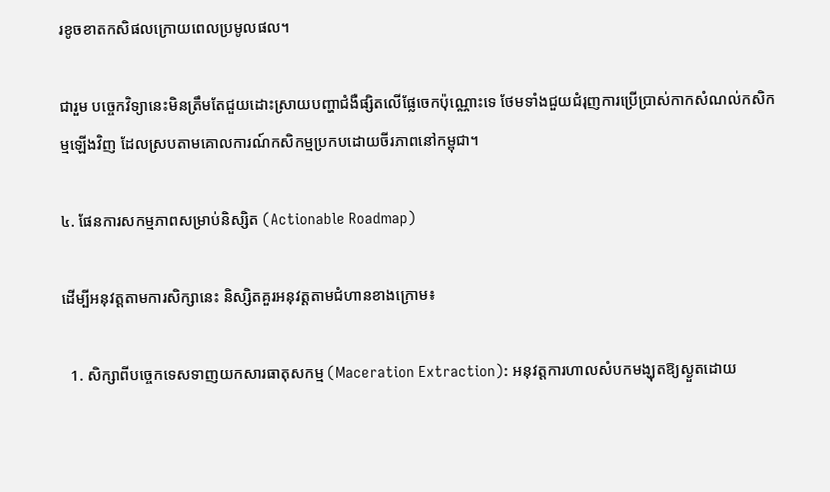រខូចខាតកសិផលក្រោយពេលប្រមូលផល។

ជារួម បច្ចេកវិទ្យានេះមិនត្រឹមតែជួយដោះស្រាយបញ្ហាជំងឺផ្សិតលើផ្លែចេកប៉ុណ្ណោះទេ ថែមទាំងជួយជំរុញការប្រើប្រាស់កាកសំណល់កសិកម្មឡើងវិញ ដែលស្របតាមគោលការណ៍កសិកម្មប្រកបដោយចីរភាពនៅកម្ពុជា។

៤. ផែនការសកម្មភាពសម្រាប់និស្សិត (Actionable Roadmap)

ដើម្បីអនុវត្តតាមការសិក្សានេះ និស្សិតគួរអនុវត្តតាមជំហានខាងក្រោម៖

  1. សិក្សាពីបច្ចេកទេសទាញយកសារធាតុសកម្ម (Maceration Extraction): អនុវត្តការហាលសំបកមង្ឃុតឱ្យស្ងួតដោយ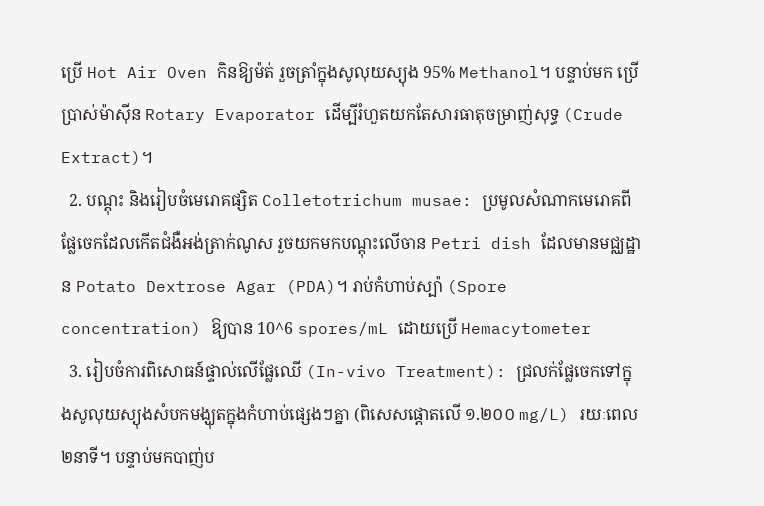ប្រើ Hot Air Oven កិនឱ្យម៉ត់ រួចត្រាំក្នុងសូលុយស្យុង 95% Methanol។ បន្ទាប់មក ប្រើប្រាស់ម៉ាស៊ីន Rotary Evaporator ដើម្បីរំហួតយកតែសារធាតុចម្រាញ់សុទ្ធ (Crude Extract)។
  2. បណ្តុះ និងរៀបចំមេរោគផ្សិត Colletotrichum musae: ប្រមូលសំណាកមេរោគពីផ្លែចេកដែលកើតជំងឺអង់ត្រាក់ណូស រួចយកមកបណ្តុះលើចាន Petri dish ដែលមានមជ្ឈដ្ឋាន Potato Dextrose Agar (PDA)។ រាប់កំហាប់ស្ប៉ា (Spore concentration) ឱ្យបាន 10^6 spores/mL ដោយប្រើ Hemacytometer
  3. រៀបចំការពិសោធន៍ផ្ទាល់លើផ្លែឈើ (In-vivo Treatment): ជ្រលក់ផ្លែចេកទៅក្នុងសូលុយស្យុងសំបកមង្ឃុតក្នុងកំហាប់ផ្សេងៗគ្នា (ពិសេសផ្តោតលើ ១.២០០ mg/L) រយៈពេល ២នាទី។ បន្ទាប់មកបាញ់ប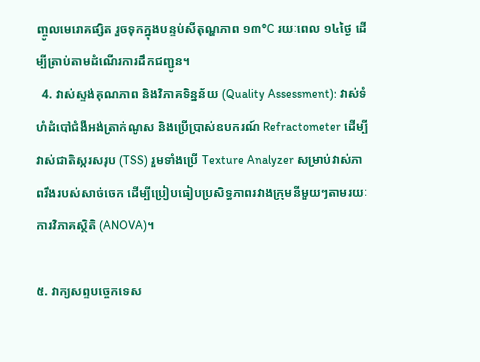ញ្ចូលមេរោគផ្សិត រួចទុកក្នុងបន្ទប់សីតុណ្ហភាព ១៣°C រយៈពេល ១៤ថ្ងៃ ដើម្បីត្រាប់តាមដំណើរការដឹកជញ្ជូន។
  4. វាស់ស្ទង់គុណភាព និងវិភាគទិន្នន័យ (Quality Assessment): វាស់ទំហំដំបៅជំងឺអង់ត្រាក់ណូស និងប្រើប្រាស់ឧបករណ៍ Refractometer ដើម្បីវាស់ជាតិស្ករសរុប (TSS) រួមទាំងប្រើ Texture Analyzer សម្រាប់វាស់ភាពរឹងរបស់សាច់ចេក ដើម្បីប្រៀបធៀបប្រសិទ្ធភាពរវាងក្រុមនីមួយៗតាមរយៈការវិភាគស្ថិតិ (ANOVA)។

៥. វាក្យសព្ទបច្ចេកទេស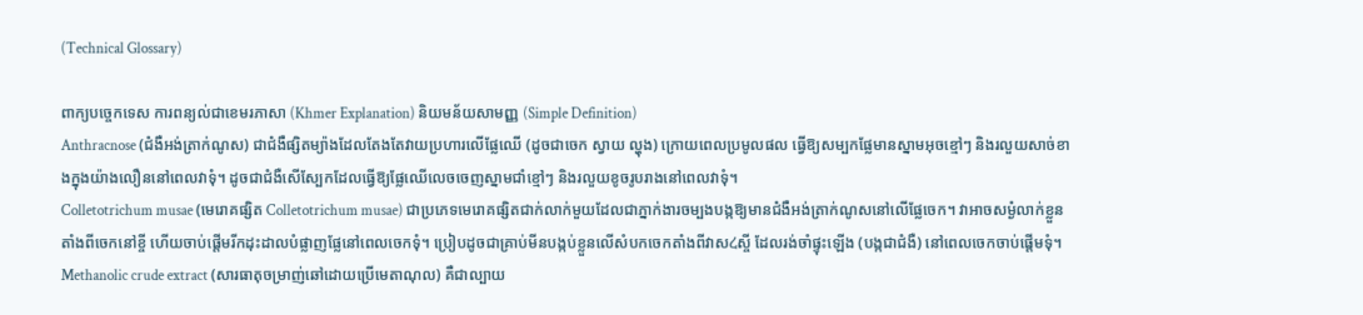(Technical Glossary)

ពាក្យបច្ចេកទេស ការពន្យល់ជាខេមរភាសា (Khmer Explanation) និយមន័យសាមញ្ញ (Simple Definition)
Anthracnose (ជំងឺអង់ត្រាក់ណូស) ជាជំងឺផ្សិតម្យ៉ាងដែលតែងតែវាយប្រហារលើផ្លែឈើ (ដូចជាចេក ស្វាយ ល្ហុង) ក្រោយពេលប្រមូលផល ធ្វើឱ្យសម្បកផ្លែមានស្នាមអុចខ្មៅៗ និងរលួយសាច់ខាងក្នុងយ៉ាងលឿននៅពេលវាទុំ។ ដូចជាជំងឺសើស្បែកដែលធ្វើឱ្យផ្លែឈើលេចចេញស្នាមជាំខ្មៅៗ និងរលួយខូចរូបរាងនៅពេលវាទុំ។
Colletotrichum musae (មេរោគផ្សិត Colletotrichum musae) ជាប្រភេទមេរោគផ្សិតជាក់លាក់មួយដែលជាភ្នាក់ងារចម្បងបង្កឱ្យមានជំងឺអង់ត្រាក់ណូសនៅលើផ្លែចេក។ វាអាចសម្ងំលាក់ខ្លួនតាំងពីចេកនៅខ្ចី ហើយចាប់ផ្តើមរីកដុះដាលបំផ្លាញផ្លែនៅពេលចេកទុំ។ ប្រៀបដូចជាគ្រាប់មីនបង្កប់ខ្លួនលើសំបកចេកតាំងពីវាសረស្ចី ដែលរង់ចាំផ្ទុះឡើង (បង្កជាជំងឺ) នៅពេលចេកចាប់ផ្តើមទុំ។
Methanolic crude extract (សារធាតុចម្រាញ់ឆៅដោយប្រើមេតាណុល) គឺជាល្បាយ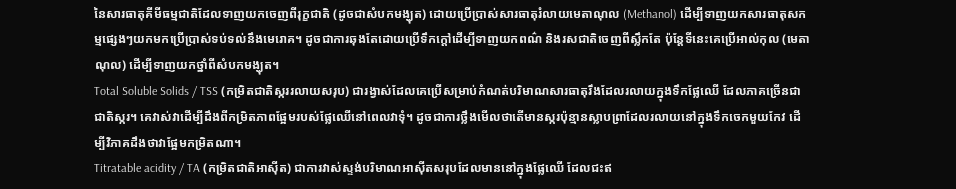នៃសារធាតុគីមីធម្មជាតិដែលទាញយកចេញពីរុក្ខជាតិ (ដូចជាសំបកមង្ឃុត) ដោយប្រើប្រាស់សារធាតុរំលាយមេតាណុល (Methanol) ដើម្បីទាញយកសារធាតុសកម្មផ្សេងៗយកមកប្រើប្រាស់ទប់ទល់នឹងមេរោគ។ ដូចជាការឆុងតែដោយប្រើទឹកក្ដៅដើម្បីទាញយកពណ៌ និងរសជាតិចេញពីស្លឹកតែ ប៉ុន្តែទីនេះគេប្រើអាល់កុល (មេតាណុល) ដើម្បីទាញយកថ្នាំពីសំបកមង្ឃុត។
Total Soluble Solids / TSS (កម្រិតជាតិស្កររលាយសរុប) ជារង្វាស់ដែលគេប្រើសម្រាប់កំណត់បរិមាណសារធាតុរឹងដែលរលាយក្នុងទឹកផ្លែឈើ ដែលភាគច្រើនជាជាតិស្ករ។ គេវាស់វាដើម្បីដឹងពីកម្រិតភាពផ្អែមរបស់ផ្លែឈើនៅពេលវាទុំ។ ដូចជាការថ្លឹងមើលថាតើមានស្ករប៉ុន្មានស្លាបព្រាដែលរលាយនៅក្នុងទឹកចេកមួយកែវ ដើម្បីវិភាគដឹងថាវាផ្អែមកម្រិតណា។
Titratable acidity / TA (កម្រិតជាតិអាស៊ីត) ជាការវាស់ស្ទង់បរិមាណអាស៊ីតសរុបដែលមាននៅក្នុងផ្លែឈើ ដែលជះឥ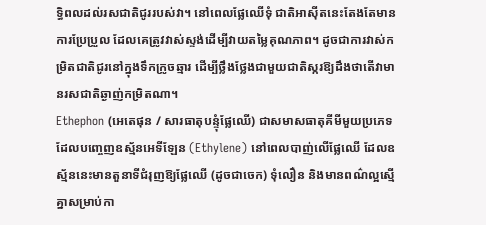ទ្ធិពលដល់រសជាតិជូររបស់វា។ នៅពេលផ្លែឈើទុំ ជាតិអាស៊ីតនេះតែងតែមានការប្រែប្រួល ដែលគេត្រូវវាស់ស្ទង់ដើម្បីវាយតម្លៃគុណភាព។ ដូចជាការវាស់កម្រិតជាតិជូរនៅក្នុងទឹកក្រូចឆ្មារ ដើម្បីថ្លឹងថ្លែងជាមួយជាតិស្ករឱ្យដឹងថាតើវាមានរសជាតិឆ្ងាញ់កម្រិតណា។
Ethephon (អេតេផុន / សារធាតុបន្ទុំផ្លែឈើ) ជាសមាសធាតុគីមីមួយប្រភេទដែលបញ្ចេញឧស្ម័នអេទីឡែន (Ethylene) នៅពេលបាញ់លើផ្លែឈើ ដែលឧស្ម័ននេះមានតួនាទីជំរុញឱ្យផ្លែឈើ (ដូចជាចេក) ទុំលឿន និងមានពណ៌ល្អស្មើគ្នាសម្រាប់កា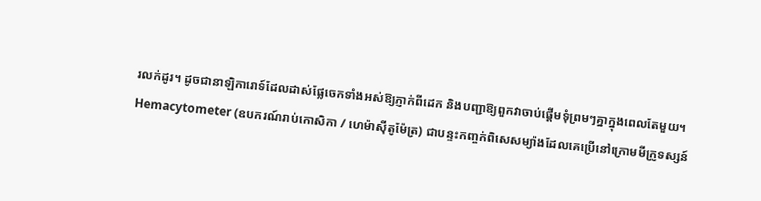រលក់ដូរ។ ដូចជានាឡិការោទ៍ដែលដាស់ផ្លែចេកទាំងអស់ឱ្យភ្ញាក់ពីដេក និងបញ្ជាឱ្យពួកវាចាប់ផ្តើមទុំព្រមៗគ្នាក្នុងពេលតែមួយ។
Hemacytometer (ឧបករណ៍រាប់កោសិកា / ហេម៉ាស៊ីតូម៉ែត្រ) ជាបន្ទះកញ្ចក់ពិសេសម្យ៉ាងដែលគេប្រើនៅក្រោមមីក្រូទស្សន៍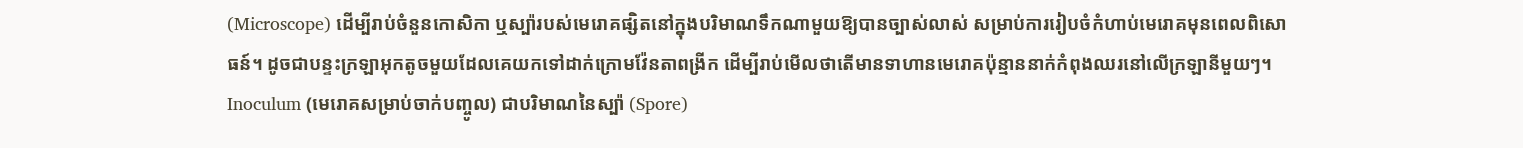(Microscope) ដើម្បីរាប់ចំនួនកោសិកា ឬស្ប៉ារបស់មេរោគផ្សិតនៅក្នុងបរិមាណទឹកណាមួយឱ្យបានច្បាស់លាស់ សម្រាប់ការរៀបចំកំហាប់មេរោគមុនពេលពិសោធន៍។ ដូចជាបន្ទះក្រឡាអុកតូចមួយដែលគេយកទៅដាក់ក្រោមវ៉ែនតាពង្រីក ដើម្បីរាប់មើលថាតើមានទាហានមេរោគប៉ុន្មាននាក់កំពុងឈរនៅលើក្រឡានីមួយៗ។
Inoculum (មេរោគសម្រាប់ចាក់បញ្ចូល) ជាបរិមាណនៃស្ប៉ា (Spore)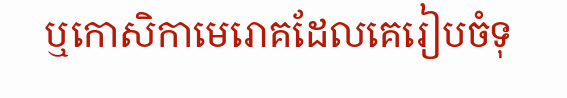ឬកោសិកាមេរោគដែលគេរៀបចំទុ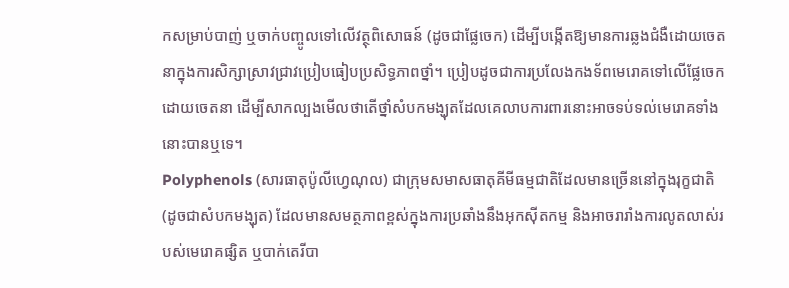កសម្រាប់បាញ់ ឬចាក់បញ្ចូលទៅលើវត្ថុពិសោធន៍ (ដូចជាផ្លែចេក) ដើម្បីបង្កើតឱ្យមានការឆ្លងជំងឺដោយចេតនាក្នុងការសិក្សាស្រាវជ្រាវប្រៀបធៀបប្រសិទ្ធភាពថ្នាំ។ ប្រៀបដូចជាការប្រលែងកងទ័ពមេរោគទៅលើផ្លែចេកដោយចេតនា ដើម្បីសាកល្បងមើលថាតើថ្នាំសំបកមង្ឃុតដែលគេលាបការពារនោះអាចទប់ទល់មេរោគទាំងនោះបានឬទេ។
Polyphenols (សារធាតុប៉ូលីហ្វេណុល) ជាក្រុមសមាសធាតុគីមីធម្មជាតិដែលមានច្រើននៅក្នុងរុក្ខជាតិ (ដូចជាសំបកមង្ឃុត) ដែលមានសមត្ថភាពខ្ពស់ក្នុងការប្រឆាំងនឹងអុកស៊ីតកម្ម និងអាចរារាំងការលូតលាស់របស់មេរោគផ្សិត ឬបាក់តេរីបា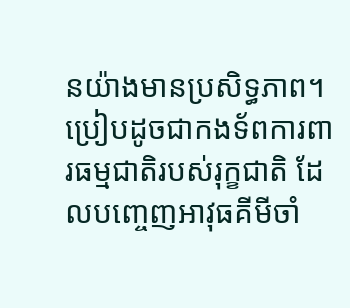នយ៉ាងមានប្រសិទ្ធភាព។ ប្រៀបដូចជាកងទ័ពការពារធម្មជាតិរបស់រុក្ខជាតិ ដែលបញ្ចេញអាវុធគីមីចាំ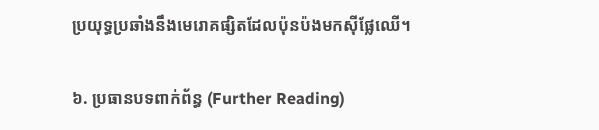ប្រយុទ្ធប្រឆាំងនឹងមេរោគផ្សិតដែលប៉ុនប៉ងមកស៊ីផ្លែឈើ។

៦. ប្រធានបទពាក់ព័ន្ធ (Further Reading)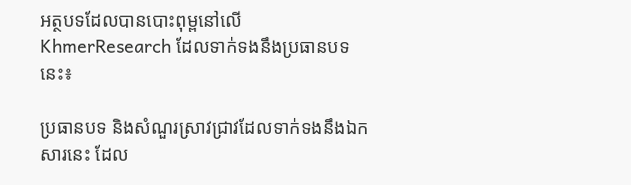អត្ថបទដែលបានបោះពុម្ពនៅលើ KhmerResearch ដែលទាក់ទងនឹងប្រធានបទនេះ៖

ប្រធានបទ និងសំណួរស្រាវជ្រាវដែលទាក់ទងនឹងឯកសារនេះ ដែល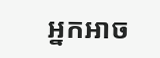អ្នកអាច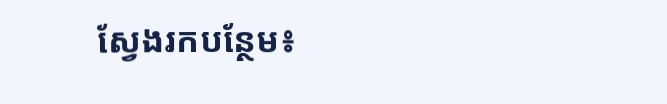ស្វែងរកបន្ថែម៖